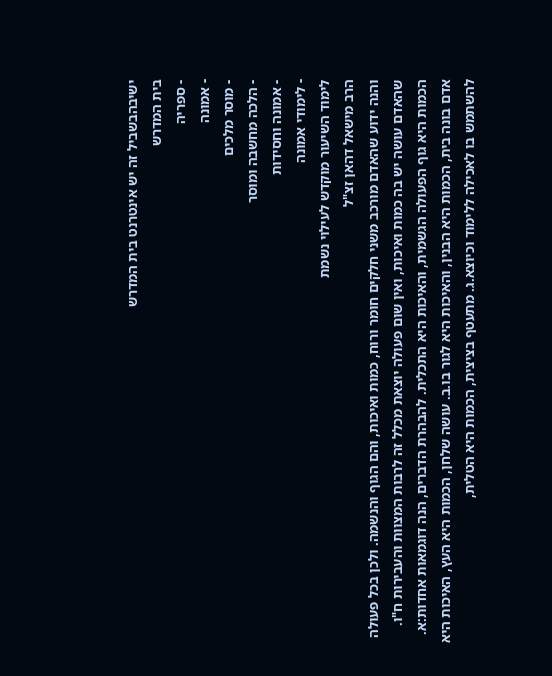ישיבהבשביל זה יש אינטרנט בית המדרש
בית המדרש
- ספריה
- אמונה
- מוסר מלכים
- הלכה מחשבה ומוסר
- אמונה וחסידות
- לימודי אמונה
לימוד השיעור מוקדש לעילוי נשמת
הרב מישאל דהאן זצ"ל
והנה ידוע שהאדם מורכב משני חלקים חומר ורוח, כמות ואיכות, והם הגוף והנשמה. ולכן בכל פעולה שהאדם עושה יש בה כמות ואיכות, ואין שום פעולה יוצאת מכלל זה לרבות המצוות והעבירות ח"ו. הכמות היא גוף הפעולה הגשמית, והאיכות היא התכלית. להבהרת הדברים, הנה דוגמאות אחדות:א. אדם בונה בית, הכמות היא הבנין, והאיכות היא לגור בו.ב. עושה שלחן, הכמות היא העץ, האיכות היא להשתמש בו לאכילה ללימוד וכיוצא.ג. מתעטף בציצית, הכמות היא הטלית,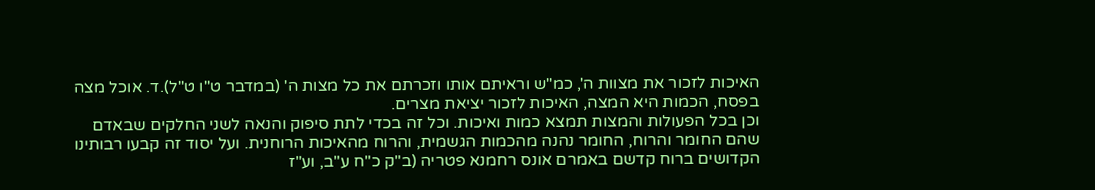האיכות לזכור את מצוות ה', כמ"ש וראיתם אותו וזכרתם את כל מצות ה' (במדבר ט"ו ט"ל).ד. אוכל מצה בפסח, הכמות היא המצה, האיכות לזכור יציאת מצרים.
וכן בכל הפעולות והמצות תמצא כמות ואיכות. וכל זה בכדי לתת סיפוק והנאה לשני החלקים שבאדם שהם החומר והרוח, החומר נהנה מהכמות הגשמית, והרוח מהאיכות הרוחנית. ועל יסוד זה קבעו רבותינו הקדושים ברוח קדשם באמרם אונס רחמנא פטריה (ב"ק כ"ח ע"ב, וע"ז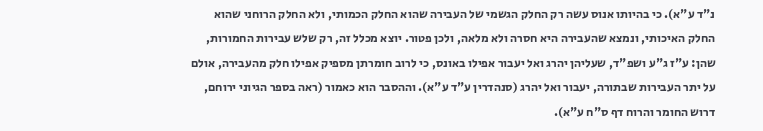נ"ד ע"א). כי בהיותו אנוס עשה רק החלק הגשמי של העבירה שהוא החלק הכמותי, ולא החלק הרוחני שהוא החלק האיכותי, ונמצא שהעבירה היא חסרה ולא מלאה, ולכן פטור. יוצא מכלל זה, רק שלש עבירות החמורות, שהן: ע"ז ג"ע ושפ"ד, שעליהן יהרג ואל יעבור אפילו באונס, כי לרוב חומרתן מספיק אפילו חלק מהעבירה, אולם על יתר העבירות שבתורה, יעבור ואל יהרג (סנהדרין ע"ד ע"א). וההסבר הוא כאמור (ראה בספר הגיוני ירוחם, דרוש החומר והרוח דף ס"ח ע"א).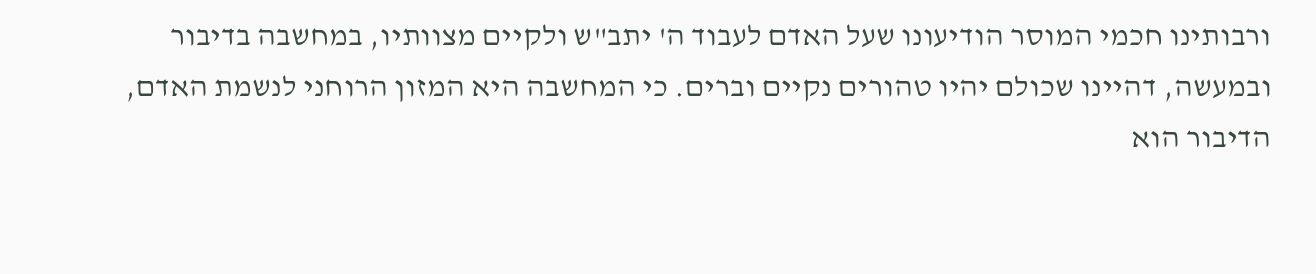ורבותינו חכמי המוסר הודיעונו שעל האדם לעבוד ה' יתב"ש ולקיים מצוותיו, במחשבה בדיבור ובמעשה, דהיינו שכולם יהיו טהורים נקיים וברים. כי המחשבה היא המזון הרוחני לנשמת האדם, הדיבור הוא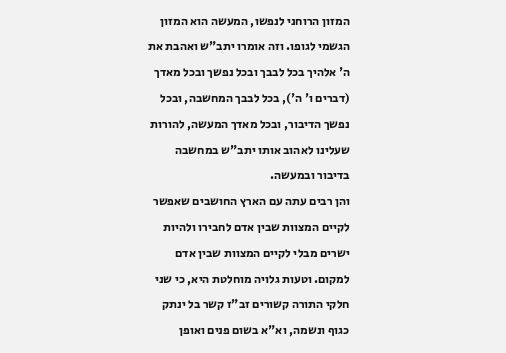המזון הרוחני לנפשו, המעשה הוא המזון הגשמי לגופו. וזה אומרו יתב"ש ואהבת את ה' אלהיך בכל לבבך ובכל נפשך ובכל מאדך (דברים ו' ה'), בכל לבבך המחשבה, ובכל נפשך הדיבור, ובכל מאדך המעשה, להורות שעלינו לאהוב אותו יתב"ש במחשבה בדיבור ובמעשה.
והן רבים עתה עם הארץ החושבים שאפשר לקיים המצוות שבין אדם לחבירו ולהיות ישרים מבלי לקיים המצוות שבין אדם למקום. וטעות גלויה מוחלטת היא, כי שני חלקי התורה קשורים זב"ז קשר בל ינתק כגוף ונשמה, וא"א בשום פנים ואופן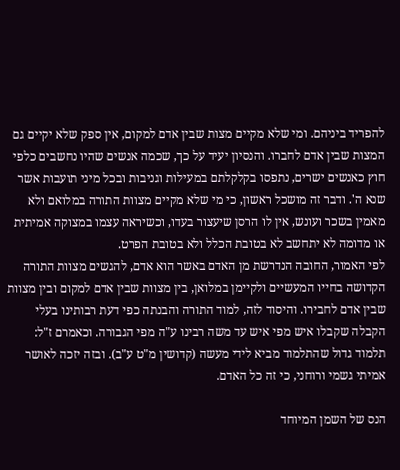להפריד ביניהם. ומי שלא מקיים מצות שבין אדם למקום, אין ספק שלא יקיים גם המצות שבין אדם לחברו. והנסיון יעיד על כך, שכמה אנשים שהיו נחשבים כלפי חוץ כאנשים ישרים, נתפסו בקלקלתם במעילות וגניבות ובכל מיני תועבות אשר שנא ה'. ודבר זה מושכל ראשון, כי מי שלא מקיים מצוות התורה במלואם ולא מאמין בשכר ועונש, אין לו הרסן שיעצור בעדו, וכשיראה עצמו במצוקה אמיתית או מדומה לא יתחשב לא בטובת הכלל ולא בטובת הפרט.
לפי האמור, החובה הנדרשת מן האדם באשר הוא אדם, להגשים מצוות התורה הקדושה בחייו המעשיים ולקיימן במלואן, בין מצוות שבין אדם למקום ובין מצוות שבין אדם לחבירו. והיסוד לזה, למוד התורה והבנתה כפי דעת רבותינו בעלי הקבלה שקבלו איש מפי איש עד משה רבינו ע"ה מפי הגבורה. וכאמרם ז"ל: תלמוד גדול שהתלמוד מביא לידי מעשה (קדושין מ"ט ע"ב). ובזה יזכה לאושר אמיתי גשמי ורוחני, כי זה כל האדם.

הנס של השמן המיוחד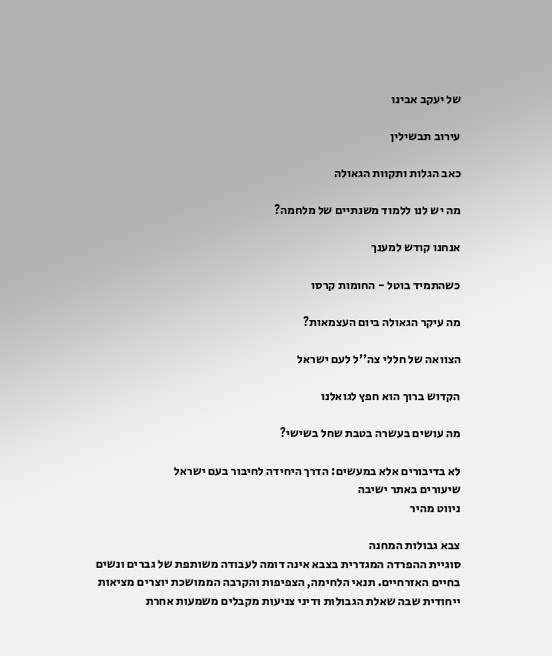של יעקב אבינו

עירוב תבשילין

כאב הגלות ותקוות הגאולה

מה יש לנו ללמוד משנתיים של מלחמה?

אנחנו קודש למענך

כשהתמיד בוטל - החומות קרסו

מה עיקר הגאולה ביום העצמאות?

הצוואה של חללי צה''ל לעם ישראל

הקדוש ברוך הוא חפץ לגואלנו

מה עושים בעשרה בטבת שחל בשישי?

לא בדיבורים אלא במעשים: הדרך היחידה לחיבור בעם ישראל
שיעורים באתר ישיבה
ניווט מהיר

צבא גבולות המחנה
סוגיית ההפרדה המגדרית בצבא אינה דומה לעבודה משותפת של גברים ונשים בחיים האזרחיים. תנאי הלחימה, הצפיפות והקרבה הממושכת יוצרים מציאות ייחודית שבה שאלת הגבולות ודיני צניעות מקבלים משמעות אחרת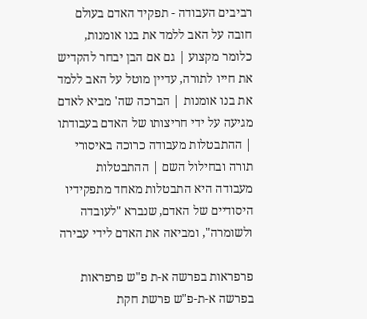רביבים העבודה - תפקיד האדם בעולם
חובה על האב ללמד את בנו אומנות, כלומר מקצוע | גם אם הבן יבחר להקדיש את חייו לתורה, עדיין מוטל על האב ללמד את בנו אומנות | הברכה שה' מביא לאדם מגיעה על ידי חריצותו של האדם בעבודתו | ההתבטלות מעבודה כרוכה באיסורי תורה ובחילול השם | ההתבטלות מעבודה היא התבטלות מאחד מתפקידיו היסודיים של האדם, שנברא "לעובדה ולשומרה", ומביאה את האדם לידי עבירה

פרפראות בפרשה א-ת פ"ש פרפראות בפרשה א-ת-פ"ש פרשת חקת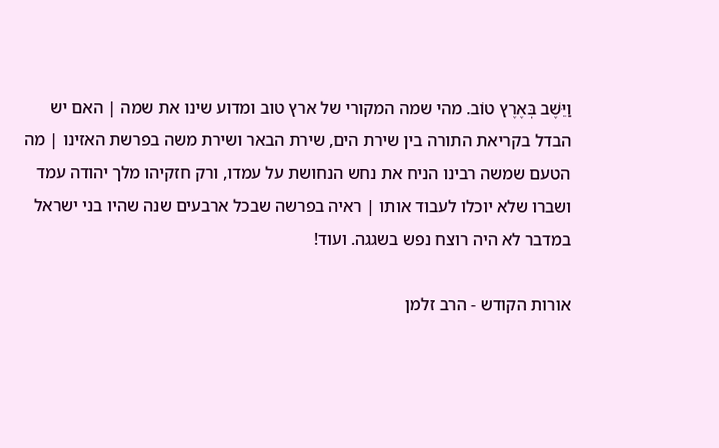וַיֵּשֶׁב בְּאֶרֶץ טוֹב. מהי שמה המקורי של ארץ טוב ומדוע שינו את שמה | האם יש הבדל בקריאת התורה בין שירת הים, שירת הבאר ושירת משה בפרשת האזינו | מה הטעם שמשה רבינו הניח את נחש הנחושת על עמדו, ורק חזקיהו מלך יהודה עמד ושברו שלא יוכלו לעבוד אותו | ראיה בפרשה שבכל ארבעים שנה שהיו בני ישראל במדבר לא היה רוצח נפש בשגגה. ועוד!

אורות הקודש - הרב זלמן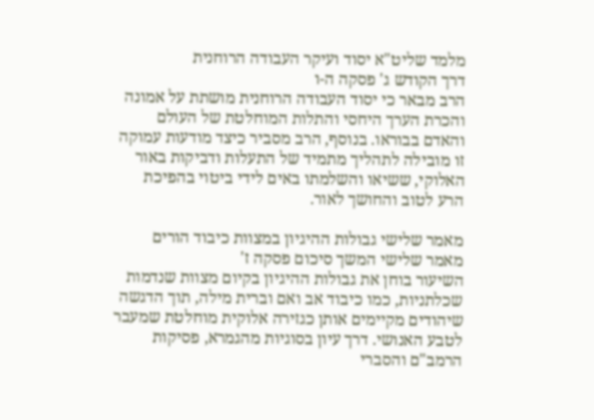מלמד שליט"א יסוד ועיקר העבודה הרוחנית
דרך הקודש ג' פסקה ה-ו
הרב מבאר כי יסוד העבודה הרוחנית מושתת על אמונה והכרת הערך היחסי והתלות המוחלטת של העולם והאדם בבוראו. בנוסף, הרב מסביר כיצד מודעות עמוקה זו מובילה לתהליך מתמיד של התעלות ודביקות באור האלוקי, ששיאו והשלמתו באים לידי ביטוי בהפיכת הרע לטוב והחושך לאור.

מאמר שלישי גבולות ההיגיון במצוות כיבוד הורים
מאמר שלישי המשך סיכום פסקה ז'
השיעור בוחן את גבולות ההיגיון בקיום מצוות שנדמות שכלתניות, כמו כיבוד אב ואם וברית מילה, תוך הדגשה שיהודים מקיימים אותן כגזירה אלוקית מוחלטת שמעבר לטבע האנושי. דרך עיון בסוגיות מהגמרא, פסיקות הרמב"ם והסברי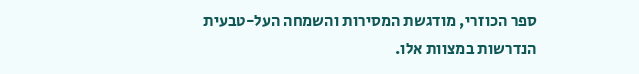ספר הכוזרי, מודגשת המסירות והשמחה העל-טבעית הנדרשות במצוות אלו.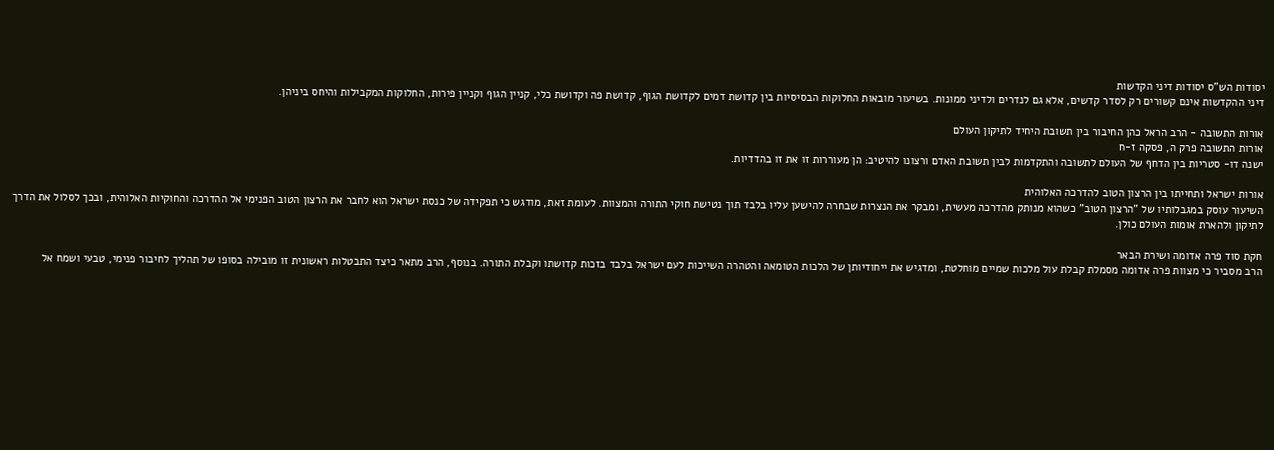יסודות הש"ס יסודות דיני הקדשות
דיני ההקדשות אינם קשורים רק לסדר קדשים, אלא גם לנדרים ולדיני ממונות. בשיעור מובאות החלוקות הבסיסיות בין קדושת דמים לקדושת הגוף, קדושת פה וקדושת כלי, קניין הגוף וקניין פירות, החלוקות המקבילות והיחס ביניהן.

אורות התשובה - הרב הראל כהן החיבור בין תשובת היחיד לתיקון העולם
אורות התשובה פרק ה, פסקה ז-ח
ישנה דו- סטריות בין הדחף של העולם לתשובה והתקדמות לבין תשובת האדם ורצונו להיטיב: הן מעוררות זו את זו בהדדיות.

אורות ישראל ותחייתו בין הרצון הטוב להדרכה האלוהית
השיעור עוסק במגבלותיו של "הרצון הטוב" כשהוא מנותק מהדרכה מעשית, ומבקר את הנצרות שבחרה להישען עליו בלבד תוך נטישת חוקי התורה והמצוות. לעומת זאת, מודגש כי תפקידה של כנסת ישראל הוא לחבר את הרצון הטוב הפנימי אל ההדרכה והחוקיות האלוהית, ובכך לסלול את הדרך לתיקון ולהארת אומות העולם כולן.

חקת סוד פרה אדומה ושירת הבאר
הרב מסביר כי מצוות פרה אדומה מסמלת קבלת עול מלכות שמיים מוחלטת, ומדגיש את ייחודיותן של הלכות הטומאה והטהרה השייכות לעם ישראל בלבד בזכות קדושתו וקבלת התורה. בנוסף, הרב מתאר כיצד התבטלות ראשונית זו מובילה בסופו של תהליך לחיבור פנימי, טבעי ושמח אל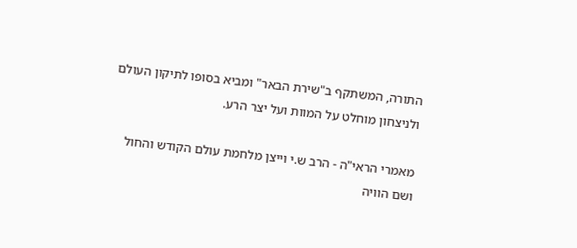התורה, המשתקף ב"שירת הבאר" ומביא בסופו לתיקון העולם ולניצחון מוחלט על המוות ועל יצר הרע.

מאמרי הראי"ה - הרב ש.י וייצן מלחמת עולם הקודש והחול ושם הוויה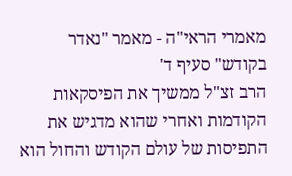מאמרי הראי"ה - מאמר "נאדר בקודש" סעיף ד'
הרב זצ"ל ממשיך את הפיסקאות הקודמות ואחרי שהוא מדגיש את התפיסות של עולם הקודש והחול הוא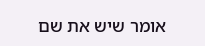אומר שיש את שם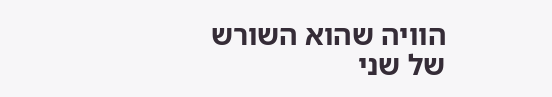הוויה שהוא השורש של שני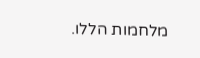מלחמות הללו.